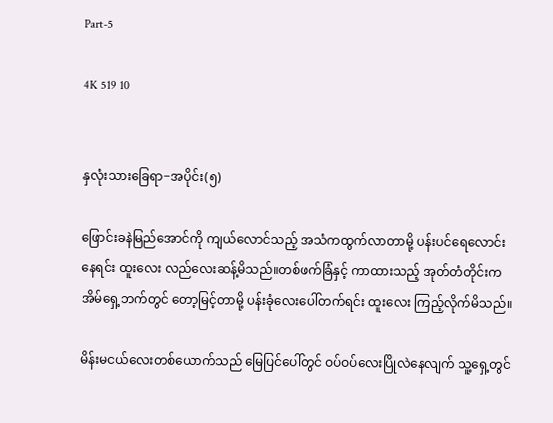Part-5

4K 519 10


နှလုံးသားခြေရာ−အပိုင်း(၅)

ဖြောင်းခနဲမြည်အောင်ကို ကျယ်လောင်သည့် အသံကထွက်လာတာမို့ ပန်းပင်ရေလောင်းနေရင်း ထူးလေး လည်လေးဆန့်မိသည်။တစ်ဖက်ခြံနှင့် ကာထားသည့် အုတ်တံတိုင်းက အိမ်ရှေ့ဘက်တွင် တော့မြင့်တာမို့ ပန်းခုံလေးပေါ်တက်ရင်း ထူးလေး ကြည့်လိုက်မိသည်။

မိန်းမငယ်လေးတစ်ယောက်သည် မြေပြင်ပေါ်တွင် ဝပ်ဝပ်လေးပြိုလဲနေလျက် သူ့ရှေ့တွင်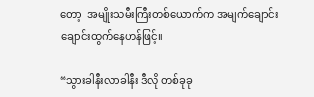တော့  အမျိုးသမီးကြီးတစ်ယောက်က အမျက်ချောင်းချောင်းထွက်နေဟန်ဖြင့်။

“သွားခါနီးလာခါနီး ဒီလို တစ်ခုခု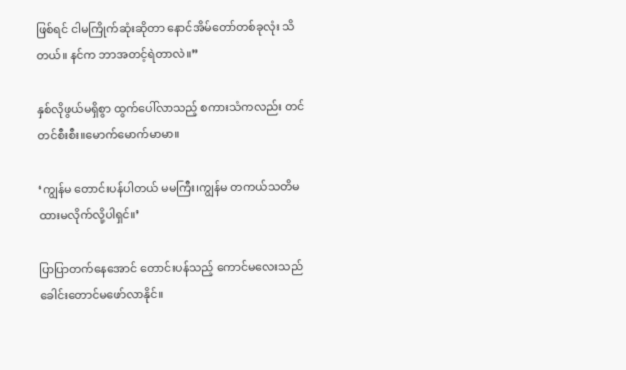ဖြစ်ရင် ငါမကြိုက်ဆုံးဆိုတာ နောင်အိမ်တော်တစ်ခုလုံး သိတယ်။ နင်က ဘာအတင့်ရဲတာလဲ။”

နှစ်လိုဖွယ်မရှိစွာ ထွက်ပေါ်လာသည့် စကားသံကလည်း တင်တင်စီးစီး။မောက်မောက်မာမာ။

‘ကျွန်မ တောင်းပန်ပါတယ် မမကြီး၊ကျွန်မ တကယ်သတိမထားမလိုက်လို့ပါရှင်။’

ပြာပြာတက်နေအောင် တောင်းပန်သည့် ကောင်မလေးသည် ခေါင်းတောင်မဖော်လာနိုင်။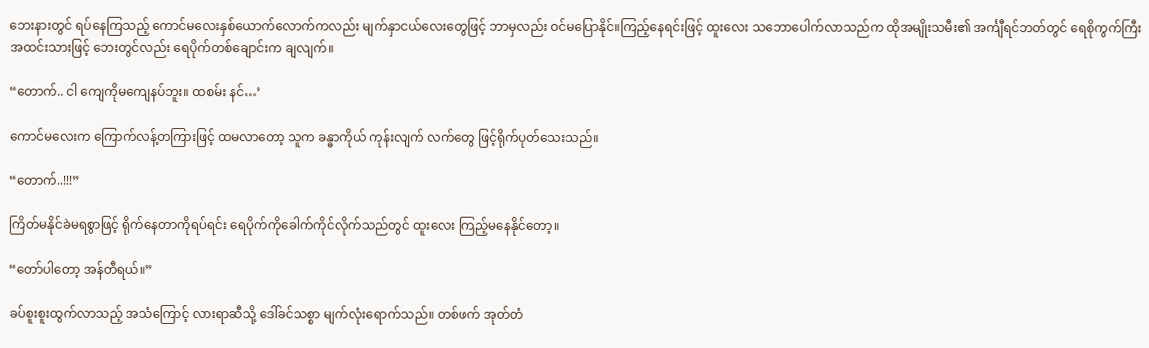ဘေးနားတွင် ရပ်နေကြသည့် ကောင်မလေးနှစ်ယောက်လောက်ကလည်း မျက်နှာငယ်လေးတွေဖြင့် ဘာမှလည်း ဝင်မပြောနိုင်။ကြည့်နေရင်းဖြင့် ထူးလေး သဘောပေါက်လာသည်က ထိုအမျိုးသမီး၏ အင်္ကျီရင်ဘတ်တွင် ရေစိုကွက်ကြီး အထင်းသားဖြင့် ဘေးတွင်လည်း ရေပိုက်တစ်ချောင်းက ချလျက်။

“တောက်.. ငါ ကျေကိုမကျေနပ်ဘူး။ ထစမ်း နင်…’

ကောင်မလေးက ကြောက်လန့်တကြားဖြင့် ထမလာတော့ သူက ခန္ဓာကိုယ် ကုန်းလျက် လက်တွေ ဖြင့်ရိုက်ပုတ်သေးသည်။

“တောက်..!!!”

ကြိတ်မနိုင်ခဲမရစွာဖြင့် ရိုက်နေတာကိုရပ်ရင်း ရေပိုက်ကိုခေါက်ကိုင်လိုက်သည်တွင် ထူးလေး ကြည့်မနေနိုင်တော့။

“တော်ပါတော့ အန်တီရယ်။”

ခပ်စူးစူးထွက်လာသည့် အသံကြောင့် လားရာဆီသို့ ဒေါ်ခင်သစ္စာ မျက်လုံးရောက်သည်။ တစ်ဖက် အုတ်တံ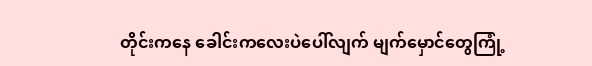တိုင်းကနေ ခေါင်းကလေးပဲပေါ်လျက် မျက်မှောင်တွေကြုံ့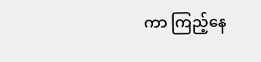ကာ ကြည့်နေ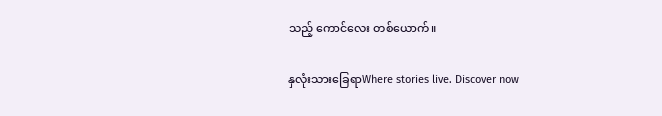သည့် ကောင်လေး တစ်ယောက်။

နှလုံးသားခြေရာWhere stories live. Discover now